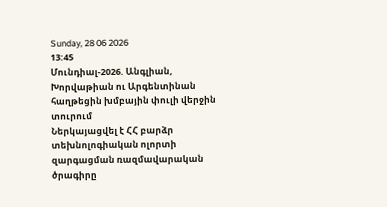Sunday, 28 06 2026
13:45
Մունդիալ-2026. Անգլիան, Խորվաթիան ու Արգենտինան հաղթեցին խմբային փուլի վերջին տուրում
Ներկայացվել է ՀՀ բարձր տեխնոլոգիական ոլորտի զարգացման ռազմավարական ծրագիրը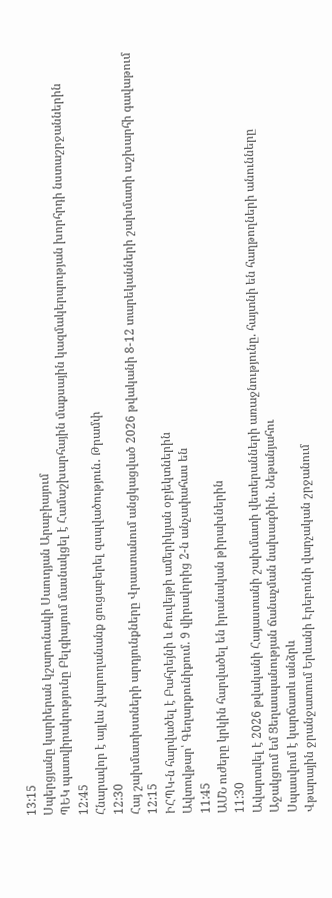13:15
Սպերցյանը կարիերան կշարունակի Սաուդյան Արաբիայում
ՊԵԿ պատվիրակությունը Բելգիայում մասնակցել է Համաշխարհային մաքսային կազմակերպության խորհրդի նստաշրջաններին
12:45
Հնարավոր է այլևս չկարողանանք ցուցաբերել զսպվածություն․ Թրամփ
12:30
Հայ շախմատիստների արդյունքները Վրաստանում անցկացված 2026 թվականի 8-12 տարեկանների շախմատի աշխարհի գավաթում
12:15
ԻՀՊԿ-ն հարվածել է Բահրեյնի և Քուվեյթի ամերիկյան օբյեկտներին
Ավտովթար՝ Գեղարքունիքում. 9 վիրավորից 2-ն անչափահաս են
11:45
ԱՄՆ ուժերը կրկին հարվածել են իրանական թիրախներին
11:30
Ավարտվել է 2026 թվականի Հայաստանի շախմատի վետերանների առաջնությունը. հայտնի են հաղթողների անունները
Աջակցում եմ Ցեղասպանության ճանաչման նախագծին․ Նեթանյահու
Սպասվում է կարճատև անձրև
Վթարային ջրանջատում Երևանի Էրեբունի վարչական շրջանում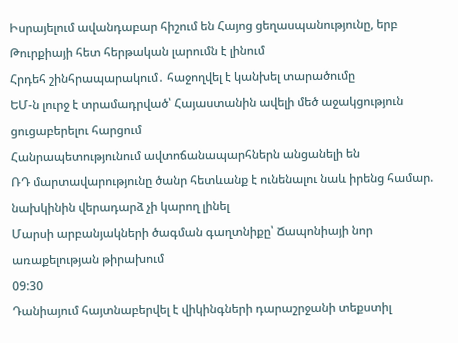Իսրայելում ավանդաբար հիշում են Հայոց ցեղասպանությունը, երբ Թուրքիայի հետ հերթական լարումն է լինում
Հրդեհ շինհրապարակում․ հաջողվել է կանխել տարածումը
ԵՄ-ն լուրջ է տրամադրված՝ Հայաստանին ավելի մեծ աջակցություն ցուցաբերելու հարցում
Հանրապետությունում ավտոճանապարհներն անցանելի են
ՌԴ մարտավարությունը ծանր հետևանք է ունենալու նաև իրենց համար. նախկինին վերադարձ չի կարող լինել
Մարսի արբանյակների ծագման գաղտնիքը՝ Ճապոնիայի նոր առաքելության թիրախում
09:30
Դանիայում հայտնաբերվել է վիկինգների դարաշրջանի տեքստիլ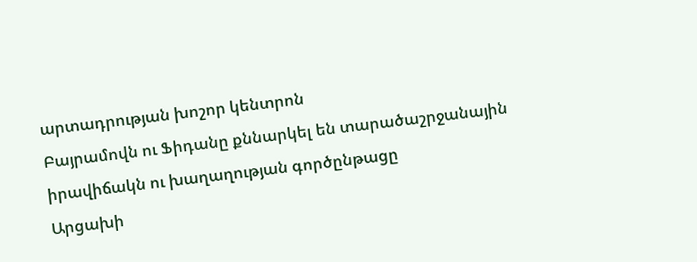արտադրության խոշոր կենտրոն
Բայրամովն ու Ֆիդանը քննարկել են տարածաշրջանային իրավիճակն ու խաղաղության գործընթացը
Արցախի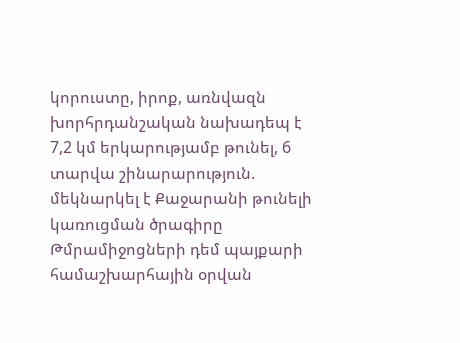կորուստը, իրոք, առնվազն խորհրդանշական նախադեպ է
7,2 կմ երկարությամբ թունել, 6 տարվա շինարարություն. մեկնարկել է Քաջարանի թունելի կառուցման ծրագիրը
Թմրամիջոցների դեմ պայքարի համաշխարհային օրվան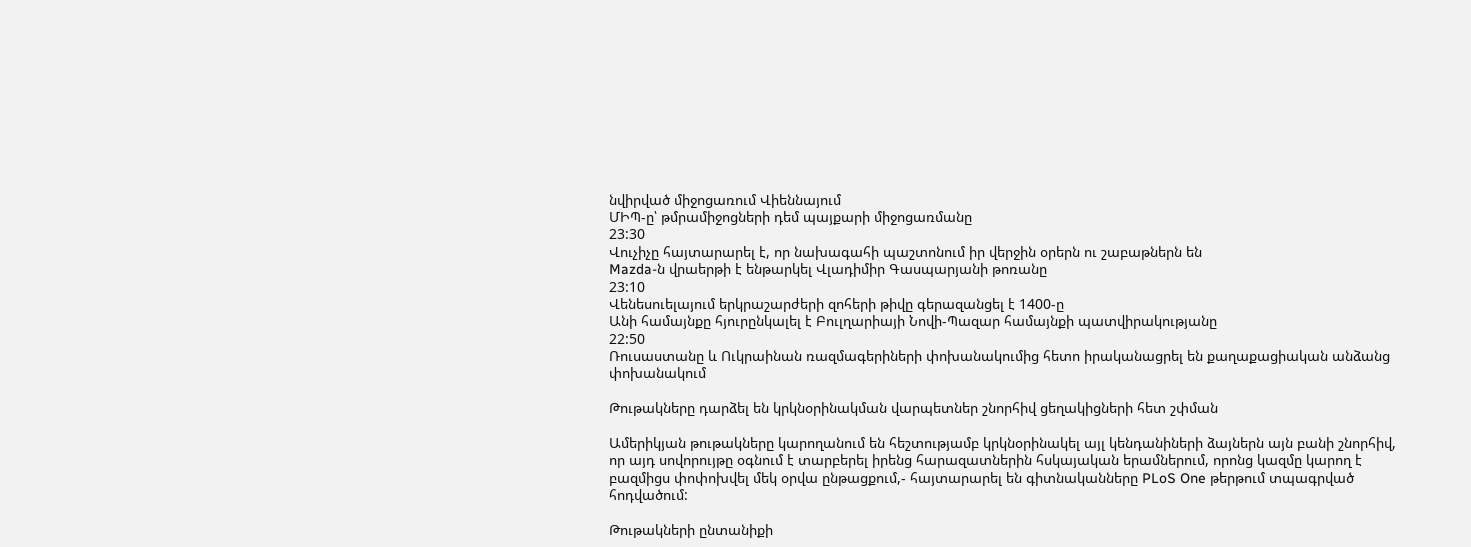նվիրված միջոցառում Վիեննայում
ՄԻՊ-ը՝ թմրամիջոցների դեմ պայքարի միջոցառմանը
23:30
Վուչիչը հայտարարել է, որ նախագահի պաշտոնում իր վերջին օրերն ու շաբաթներն են
Mazda-ն վրաերթի է ենթարկել Վլադիմիր Գասպարյանի թոռանը
23:10
Վենեսուելայում երկրաշարժերի զոհերի թիվը գերազանցել է 1400-ը
Անի համայնքը հյուրընկալել է Բուլղարիայի Նովի-Պազար համայնքի պատվիրակությանը
22:50
Ռուսաստանը և Ուկրաինան ռազմագերիների փոխանակումից հետո իրականացրել են քաղաքացիական անձանց փոխանակում

Թութակները դարձել են կրկնօրինակման վարպետներ շնորհիվ ցեղակիցների հետ շփման

Ամերիկյան թութակները կարողանում են հեշտությամբ կրկնօրինակել այլ կենդանիների ձայներն այն բանի շնորհիվ, որ այդ սովորույթը օգնում է տարբերել իրենց հարազատներին հսկայական երամներում, որոնց կազմը կարող է բազմիցս փոփոխվել մեկ օրվա ընթացքում,- հայտարարել են գիտնականները PLoS One թերթում տպագրված հոդվածում:

Թութակների ընտանիքի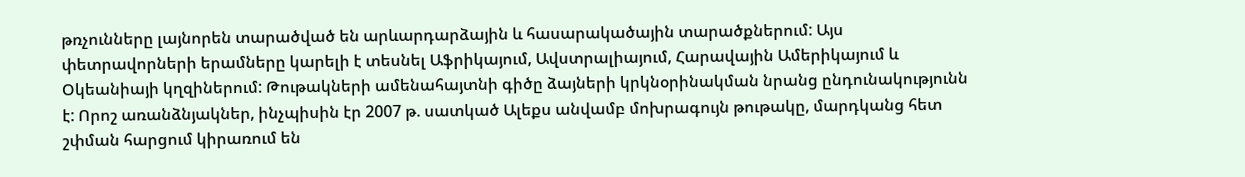թռչունները լայնորեն տարածված են արևարդարձային և հասարակածային տարածքներում: Այս փետրավորների երամները կարելի է տեսնել Աֆրիկայում, Ավստրալիայում, Հարավային Ամերիկայում և Օկեանիայի կղզիներում: Թութակների ամենահայտնի գիծը ձայների կրկնօրինակման նրանց ընդունակությունն է: Որոշ առանձնյակներ, ինչպիսին էր 2007 թ. սատկած Ալեքս անվամբ մոխրագույն թութակը, մարդկանց հետ շփման հարցում կիրառում են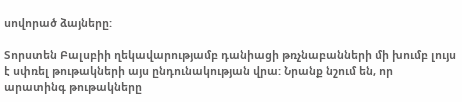սովորած ձայները:

Տորստեն Բալսբիի ղեկավարությամբ դանիացի թռչնաբանների մի խումբ լույս է սփռել թութակների այս ընդունակության վրա: Նրանք նշում են, որ արատինգ թութակները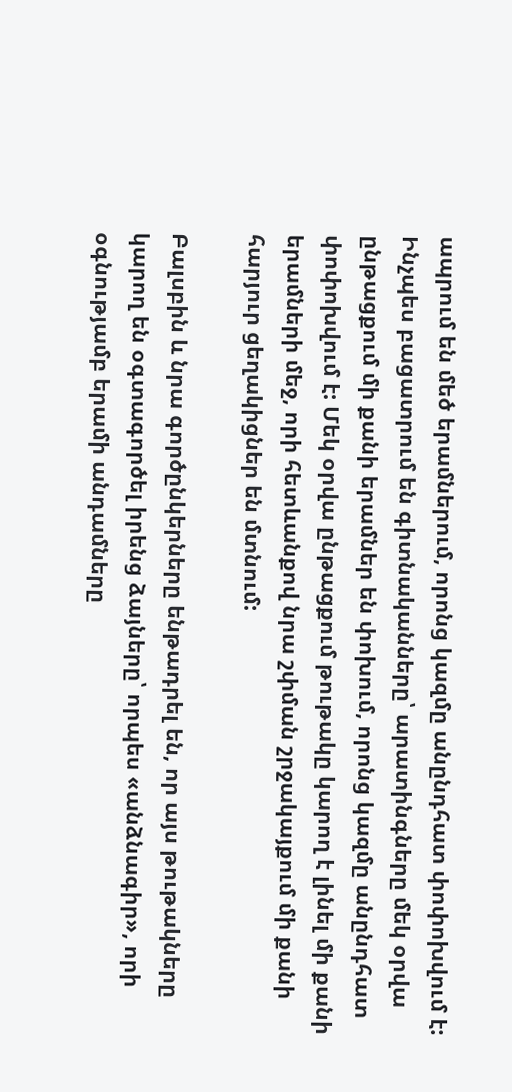ապրում են մեծ երամներում, որոնց կազմը անընդհատ փոփոխվում է: Ինչպես բացատրում են գիտնականները՝ արատինգները մեկ օրվա ընթացքում մի քանի երամներ են փոխում, որոնց կազմը անընդհատ փոփոխվում է: Մեկ օրվա ընթացքում թութակը կարող է լինել մի քանի երամների մեջ, որի հետևանքով նրա շփման շրջակայքում մի քանի հարյուր ցեղակիցներ են մտնում:

Բալսբին և նրա գործընկերները ենթադրել են, որ այս թութակները կարող են օգտագործել իրենց ձայները՝ որպես «անձնագիր», որի օգնությամբ երամի անդամները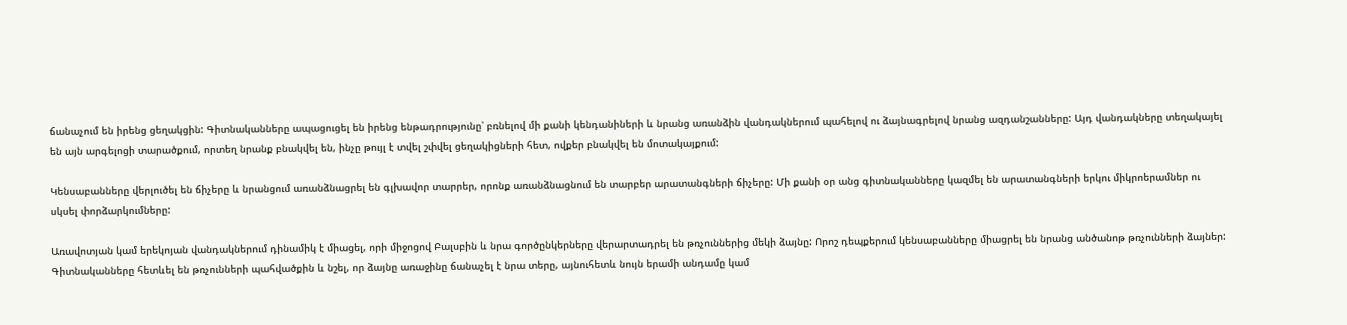ճանաչում են իրենց ցեղակցին: Գիտնականները ապացուցել են իրենց ենթադրությունը՝ բռնելով մի քանի կենդանիների և նրանց առանձին վանդակներում պահելով ու ձայնագրելով նրանց ազդանշանները: Այդ վանդակները տեղակայել են այն արգելոցի տարածքում, որտեղ նրանք բնակվել են, ինչը թույլ է տվել շփվել ցեղակիցների հետ, ովքեր բնակվել են մոտակայքում:

Կենսաբանները վերլուծել են ճիչերը և նրանցում առանձնացրել են գլխավոր տարրեր, որոնք առանձնացնում են տարբեր արատանգների ճիչերը: Մի քանի օր անց գիտնականները կազմել են արատանգների երկու միկրոերամներ ու սկսել փորձարկումները:

Առավոտյան կամ երեկոյան վանդակներում դինամիկ է միացել, որի միջոցով Բալսբին և նրա գործընկերները վերարտադրել են թռչուններից մեկի ձայնը: Որոշ դեպքերում կենսաբանները միացրել են նրանց անծանոթ թռչունների ձայներ: Գիտնականները հետևել են թռչունների պահվածքին և նշել, որ ձայնը առաջինը ճանաչել է նրա տերը, այնուհետև նույն երամի անդամը կամ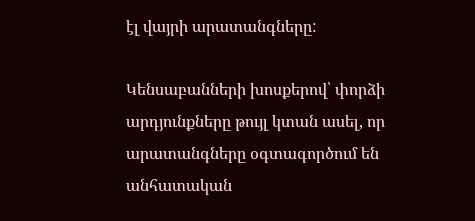էլ վայրի արատանգները:

Կենսաբանների խոսքերով՝ փորձի արդյունքները թույլ կտան ասել, որ արատանգները օգտագործում են անհատական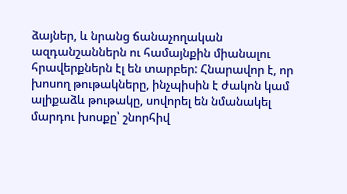ձայներ, և նրանց ճանաչողական ազդանշաններն ու համայնքին միանալու հրավերքներն էլ են տարբեր: Հնարավոր է, որ խոսող թութակները, ինչպիսին է ժակոն կամ ալիքաձև թութակը, սովորել են նմանակել մարդու խոսքը՝ շնորհիվ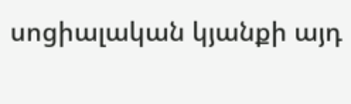սոցիալական կյանքի այդ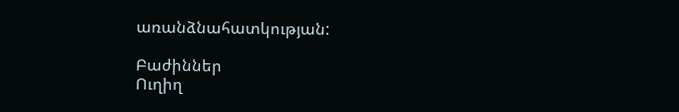առանձնահատկության:

Բաժիններ
Ուղիղ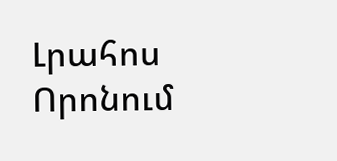Լրահոս
Որոնում